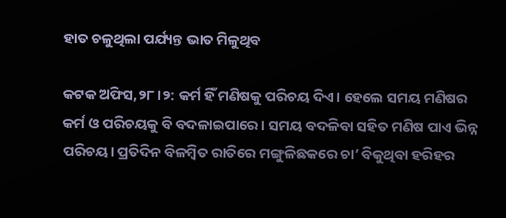ହାତ ଚଳୁଥିଲା ପର୍ଯ୍ୟନ୍ତ ଭାତ ମିଳୁଥିବ

କଟକ ଅଫିସ,୨୮।୨: କର୍ମ ହିଁ ମଣିଷକୁ ପରିଚୟ ଦିଏ। ହେଲେ ସମୟ ମଣିଷର କର୍ମ ଓ ପରିଚୟକୁ ବି ବଦଳାଇପାରେ। ସମୟ ବଦଳିବା ସହିତ ମଣିଷ ପାଏ ଭିନ୍ନ ପରିଚୟ। ପ୍ରତିଦିନ ବିଳମ୍ବିତ ରାତିରେ ମଙ୍ଗୁଳିଛକରେ ଚା’ ବିକୁଥିବା ହରିହର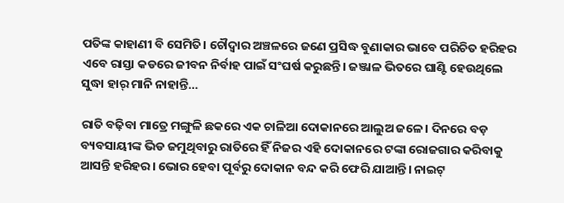ପତିଙ୍କ କାହାଣୀ ବି ସେମିତି। ଚୌଦ୍ୱାର ଅଞ୍ଚଳରେ ଜଣେ ପ୍ରସିଦ୍ଧ ବୁଣାକାର ଭାବେ ପରିଚିତ ହରିହର ଏବେ ରାସ୍ତା କଡରେ ଜୀବନ ନିର୍ବାହ ପାଇଁ ସଂଘର୍ଷ କରୁଛନ୍ତି। ଜଞ୍ଜାଳ ଭିତରେ ଘାଣ୍ଟି ହେଉଥିଲେ ସୁଦ୍ଧା ହାର୍‌ ମାନି ନାହାନ୍ତି…

ରାତି ବଢ଼ିବା ମାତ୍ରେ ମଙ୍ଗୁଳି ଛକରେ ଏକ ଚାଳିଆ ଦୋକାନରେ ଆଲୁଅ ଜଳେ। ଦିନରେ ବଡ଼ ବ୍ୟବସାୟୀଙ୍କ ଭିଡ ଜମୁଥିବାରୁ ରାତିରେ ହିଁ ନିଜର ଏହି ଦୋକାନରେ ଟଙ୍କା ରୋଜଗାର କରିବାକୁ ଆସନ୍ତି ହରିହର। ଭୋର ହେବା ପୂର୍ବରୁ ଦୋକାନ ବନ୍ଦ କରି ଫେରି ଯାଆନ୍ତି। ନାଇଟ୍‌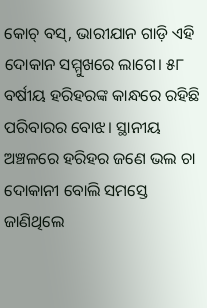କୋଚ୍‌ ବସ୍‌, ଭାରୀଯାନ ଗାଡ଼ି ଏହି ଦୋକାନ ସମ୍ମୁଖରେ ଲାଗେ। ୫୮ ବର୍ଷୀୟ ହରିହରଙ୍କ କାନ୍ଧରେ ରହିଛି ପରିବାରର ବୋଝ। ସ୍ଥାନୀୟ ଅଞ୍ଚଳରେ ହରିହର ଜଣେ ଭଲ ଚା ଦୋକାନୀ ବୋଲି ସମସ୍ତେ ଜାଣିଥିଲେ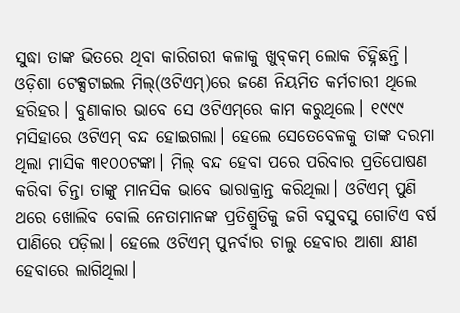ସୁଦ୍ଧା ତାଙ୍କ ଭିତରେ ଥିବା କାରିଗରୀ କଳାକୁ ଖୁବ୍‌କମ୍‌ ଲୋକ ଚିହ୍ନିଛନ୍ତି।
ଓଡ଼ିଶା ଟେକ୍ସଟାଇଲ ମିଲ୍‌(ଓଟିଏମ୍‌)ରେ ଜଣେ ନିୟମିତ କର୍ମଚାରୀ ଥିଲେ ହରିହର। ବୁଣାକାର ଭାବେ ସେ ଓଟିଏମ୍‌ରେ କାମ କରୁଥିଲେ। ୧୯୯୯ ମସିହାରେ ଓଟିଏମ୍‌ ବନ୍ଦ ହୋଇଗଲା। ହେଲେ ସେତେବେଳକୁ ତାଙ୍କ ଦରମା ଥିଲା ମାସିକ ୩୧୦୦ଟଙ୍କା। ମିଲ୍‌ ବନ୍ଦ ହେବା ପରେ ପରିବାର ପ୍ରତିପୋଷଣ କରିବା ଚିନ୍ତା ତାଙ୍କୁ ମାନସିକ ଭାବେ ଭାରାକ୍ରାନ୍ତ କରିଥିଲା। ଓଟିଏମ୍‌ ପୁଣି ଥରେ ଖୋଲିବ ବୋଲି ନେତାମାନଙ୍କ ପ୍ରତିଶ୍ରୁତିକୁ ଜଗି ବସୁବସୁ ଗୋଟିଏ ବର୍ଷ ପାଣିରେ ପଡ଼ିଲା। ହେଲେ ଓଟିଏମ୍‌ ପୁନର୍ବାର ଚାଲୁ ହେବାର ଆଶା କ୍ଷୀଣ ହେବାରେ ଲାଗିଥିଲା।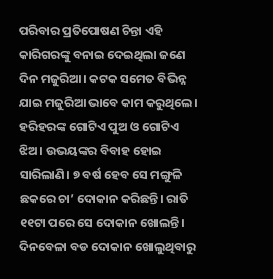ପରିବାର ପ୍ରତିପୋଷଣ ଚିନ୍ତା ଏହି କାରିଗରଙ୍କୁ ବନାଇ ଦେଇଥିଲା ଜଣେ ଦିନ ମଜୁରିଆ। କଟକ ସମେତ ବିଭିନ୍ନ ଯାଇ ମଜୁରିଆ ଭାବେ କାମ କରୁଥିଲେ। ହରିହରଙ୍କ ଗୋଟିଏ ପୁଅ ଓ ଗୋଟିଏ ଝିଅ। ଉଭୟଙ୍କର ବିବାହ ହୋଇ ସାରିଲାଣି। ୭ ବର୍ଷ ହେବ ସେ ମଙ୍ଗୁଳି ଛକରେ ଚା’ ଦୋକାନ କରିଛନ୍ତି। ରାତି ୧୧ଟା ପରେ ସେ ଦୋକାନ ଖୋଲନ୍ତି। ଦିନବେଳା ବଡ ଦୋକାନ ଖୋଲୁଥିବାରୁ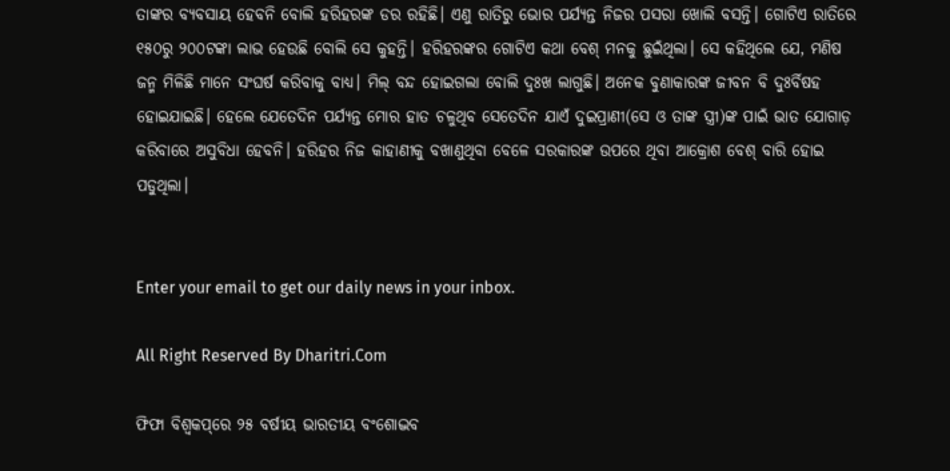ତାଙ୍କର ବ୍ୟବସାୟ ହେବନି ବୋଲି ହରିହରଙ୍କ ଡର ରହିଛି। ଏଣୁ ରାତିରୁ ଭୋର ପର୍ଯ୍ୟନ୍ତ ନିଜର ପସରା ଖୋଲି ବସନ୍ତି। ଗୋଟିଏ ରାତିରେ ୧୫୦ରୁ ୨୦୦ଟଙ୍କା ଲାଭ ହେଉଛି ବୋଲି ସେ କୁହନ୍ତି। ହରିହରଙ୍କର ଗୋଟିଏ କଥା ବେଶ୍‌ ମନକୁ ଛୁଇଁଥିଲା। ସେ କହିଥିଲେ ଯେ, ମଣିଷ ଜନ୍ମ ମିଳିଛି ମାନେ ସଂଘର୍ଷ କରିବାକୁ ବାଧ୍ୟ। ମିଲ୍‌ ବନ୍ଦ ହୋଇଗଲା ବୋଲି ଦୁଃଖ ଲାଗୁଛି। ଅନେକ ବୁଣାକାରଙ୍କ ଜୀବନ ବି ଦୁଃର୍ବିଷହ ହୋଇଯାଇଛି। ହେଲେ ଯେତେଦିନ ପର୍ଯ୍ୟନ୍ତ ମୋର ହାତ ଚଳୁଥିବ ସେତେଦିନ ଯାଏଁ ଦୁଇପ୍ରାଣୀ(ସେ ଓ ତାଙ୍କ ସ୍ତ୍ରୀ)ଙ୍କ ପାଇଁ ଭାତ ଯୋଗାଡ଼ କରିବାରେ ଅସୁବିଧା ହେବନି। ହରିହର ନିଜ କାହାଣୀକୁ ବଖାଣୁଥିବା ବେଳେ ସରକାରଙ୍କ ଉପରେ ଥିବା ଆକ୍ରୋଶ ବେଶ୍‌ ବାରି ହୋଇ ପଡୁଥିଲା।


Enter your email to get our daily news in your inbox.

All Right Reserved By Dharitri.Com

ଫିଫା ବିଶ୍ୱକପ୍‌ରେ ୨୫ ବର୍ଷୀୟ ଭାରତୀୟ ବଂଶୋଦ୍ଭବ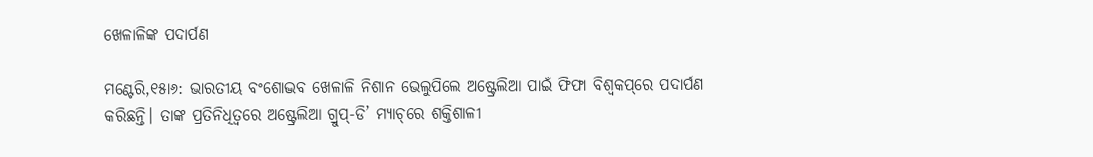ଖେଳାଳିଙ୍କ ପଦାର୍ପଣ

ମଣ୍ଟେରି,୧୫ା୬: ଭାରତୀୟ ବଂଶୋଦ୍ଭବ ଖେଳାଳି ନିଶାନ ଭେଲୁପିଲେ ଅଷ୍ଟ୍ରେଲିଆ ପାଇଁ ଫିଫା ବିଶ୍ୱକପ୍‌ରେ ପଦାର୍ପଣ କରିଛନ୍ତି। ତାଙ୍କ ପ୍ରତିନିଧିତ୍ୱରେ ଅଷ୍ଟ୍ରେଲିଆ ଗ୍ରୁପ୍‌-ଡି’ ମ୍ୟାଚ୍‌ରେ ଶକ୍ତିଶାଳୀ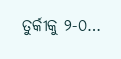ତୁର୍କୀକୁ ୨-୦…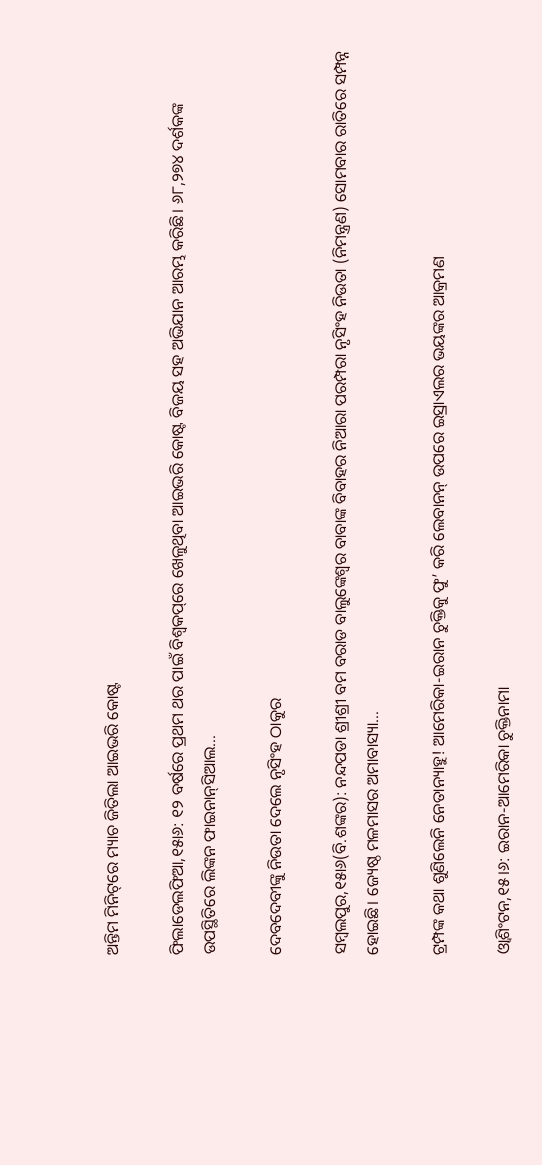ଅନ୍ତିମ ମିନିଟ୍‌ରେ ମ୍ୟାଚ ଜିତିଲା ଆଇଭରି କୋଷ୍ଟ

ଫିଲାଡେଲଫିଆ,୧୫ା୬: ୧୨ ବର୍ଷରେ ପ୍ରଥମ ଥର ପାଇଁ ବିଶ୍ୱକପ୍‌ରେ ଖେଳୁଥିବା ଆଇଭରି କୋଷ୍ଟ ବିଜୟ ସହ ଅଭିଯାନ ଆରମ୍ଭ କରିଛି। ୬୮,୨୭୪ ଦର୍ଶକଙ୍କ ଉପସ୍ଥିତିରେ ଲିଙ୍କନ ଫାଇନାନ୍‌ସିଆଲ…

ଦେବଦେବୀଙ୍କୁ ନିଉତା ଦେଲେ ନୃସିଂହ ଠାକୁର

ସମ୍ବଲପୁର,୧୫ା୬(ବି.ଶଙ୍କର): ନନ୍ଦପଡା ଶ୍ରୀଶ୍ରୀ ବମ ବରାଡ ବାଲୁଙ୍କେଶ୍ୱର ବାବାଙ୍କ ବିବାହର ନିଆରା ପରମ୍ପରା ନୃସିଂହ ନିଉତା (ନିମନ୍ତ୍ରଣ) ସୋମବାର ରାତିରେ ସମ୍ପନ୍ନ ହୋଇଛି। ଜ୍ୟେଷ୍ଠ ମଳମାସର ଅମାବାସ୍ୟା…

ଟ୍ରମ୍ପଙ୍କ କଥା ଶୁଣିଲେନି ନେତାନ୍ୟାହୁ! ଆମେରିକା-ଇରାନ ଚୁକ୍ତିକୁ ଫୁ’ କରି ଲେବାନନ୍ ଉପରେ ଇସ୍ରାଏଲର ଭୟଙ୍କର ଆକ୍ରମଣ

ଓ୍ବାଶିଂଟନ,୧୫।୬: ଇରାନ-ଆମେରିକା ଚୁକ୍ତିନାମା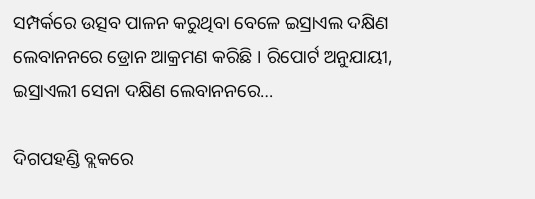ସମ୍ପର୍କରେ ଉତ୍ସବ ପାଳନ କରୁଥିବା ବେଳେ ଇସ୍ରାଏଲ ଦକ୍ଷିଣ ଲେବାନନରେ ଡ୍ରୋନ ଆକ୍ରମଣ କରିଛି । ରିପୋର୍ଟ ଅନୁଯାୟୀ, ଇସ୍ରାଏଲୀ ସେନା ଦକ୍ଷିଣ ଲେବାନନରେ…

ଦିଗପହଣ୍ଡି ବ୍ଲକରେ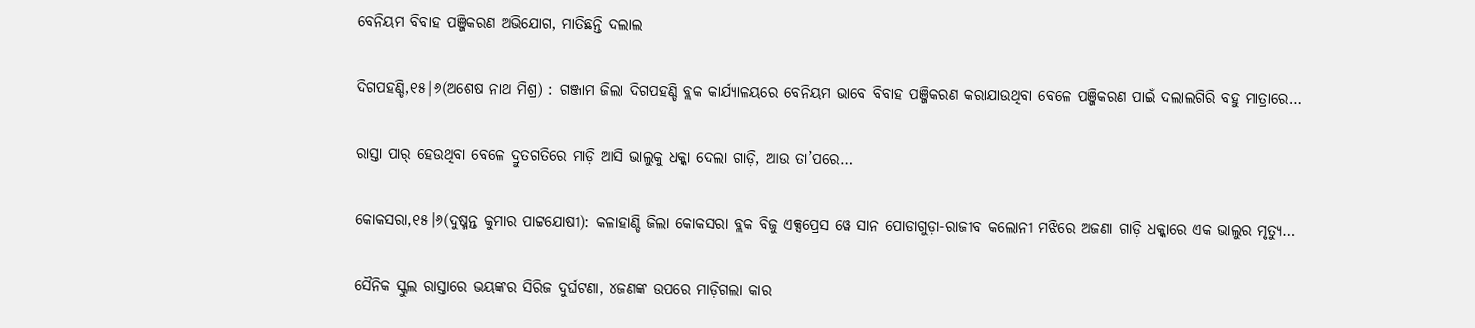ବେନିୟମ ବିବାହ ପଞ୍ଜିକରଣ ଅଭିଯୋଗ, ମାତିଛନ୍ତି ଦଲାଲ

ଦିଗପହଣ୍ଡି,୧୫|୬(ଅଶେଷ ନାଥ ମିଶ୍ର) : ଗଞ୍ଜାମ ଜିଲା ଦିଗପହଣ୍ଡି ବ୍ଲକ କାର୍ଯ୍ୟାଳୟରେ ବେନିୟମ ଭାବେ ବିବାହ ପଞ୍ଜିକରଣ କରାଯାଉଥିବା ବେଳେ ପଞ୍ଜିକରଣ ପାଇଁ ଦଲାଲଗିରି ବହୁ ମାତ୍ରାରେ…

ରାସ୍ତା ପାର୍‌ ହେଉଥିବା ବେଳେ ଦ୍ରୁତଗତିରେ ମାଡ଼ି ଆସି ଭାଲୁକୁ ଧକ୍କା ଦେଲା ଗାଡ଼ି, ଆଉ ତା’ପରେ…

କୋକସରା,୧୫।୬(ଦୁଷ୍ମନ୍ତ କୁମାର ପାଟ୍ଟଯୋଷୀ): କଳାହାଣ୍ଡି ଜିଲା କୋକସରା ବ୍ଲକ ବିଜୁ ଏକ୍ସପ୍ରେସ ୱେ ସାନ ପୋଡାଗୁଡ଼ା-ରାଜୀବ କଲୋନୀ ମଝିରେ ଅଜଣା ଗାଡ଼ି ଧକ୍କାରେ ଏକ ଭାଲୁର ମୃତ୍ୟୁ…

ସୈନିକ ସ୍କୁଲ ରାସ୍ତାରେ ଭୟଙ୍କର ସିରିଜ ଦୁର୍ଘଟଣା, ୪ଜଣଙ୍କ ଉପରେ ମାଡ଼ିଗଲା କାର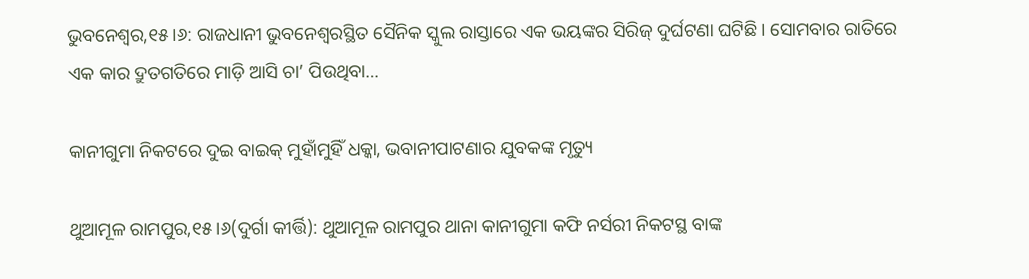ଭୁବନେଶ୍ୱର,୧୫।୬: ରାଜଧାନୀ ଭୁବନେଶ୍ୱରସ୍ଥିତ ସୈନିକ ସ୍କୁଲ ରାସ୍ତାରେ ଏକ ଭୟଙ୍କର ସିରିଜ୍‌ ଦୁର୍ଘଟଣା ଘଟିଛି। ସୋମବାର ରାତିରେ ଏକ କାର ଦ୍ରୁତଗତିରେ ମାଡ଼ି ଆସି ଚା’ ପିଉଥିବା…

କାନୀଗୁମା ନିକଟରେ ଦୁଇ ବାଇକ୍‌ ମୁହାଁମୁହିଁ ଧକ୍କା, ଭବାନୀପାଟଣାର ଯୁବକଙ୍କ ମୃତ୍ୟୁ

ଥୁଆମୂଳ ରାମପୁର,୧୫।୬(ଦୁର୍ଗା କୀର୍ତ୍ତି): ଥୁଆମୂଳ ରାମପୁର ଥାନା କାନୀଗୁମା କଫି ନର୍ସରୀ ନିକଟସ୍ଥ ବାଙ୍କ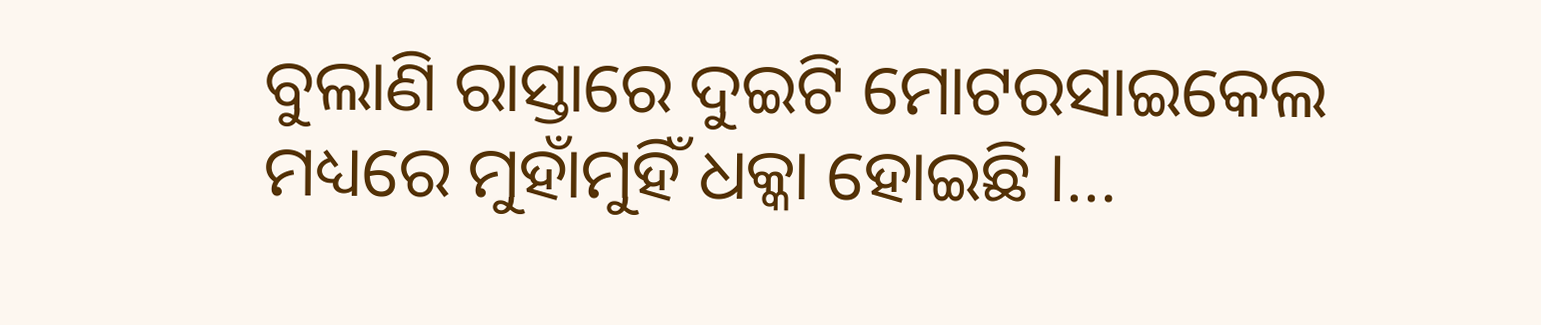ବୁଲାଣି ରାସ୍ତାରେ ଦୁଇଟି ମୋଟରସାଇକେଲ ମଧ୍ୟରେ ମୁହାଁମୁହିଁ ଧକ୍କା ହୋଇଛି ।…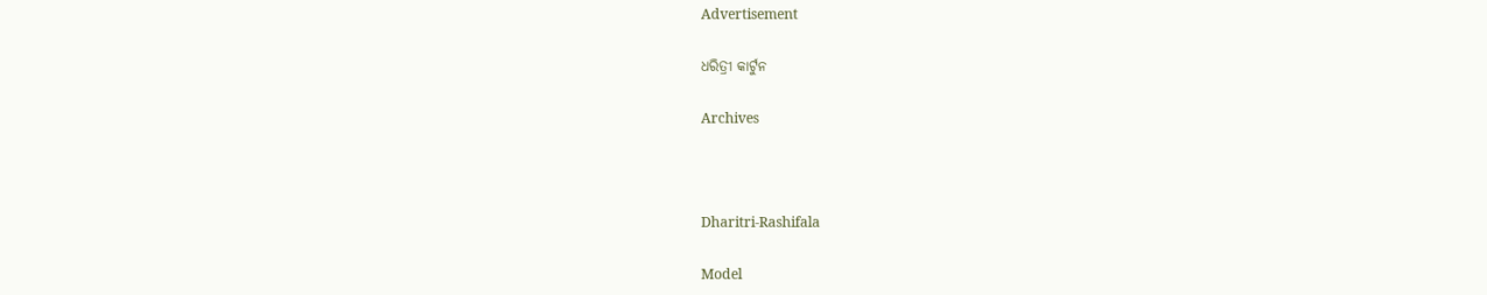Advertisement

ଧରିତ୍ରୀ କାର୍ଟୁନ

Archives



Dharitri-Rashifala

Model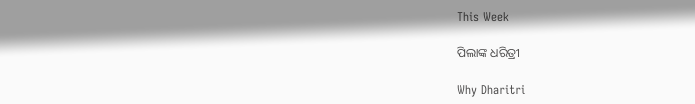This Week

ପିଲାଙ୍କ ଧରିତ୍ରୀ

Why Dharitri